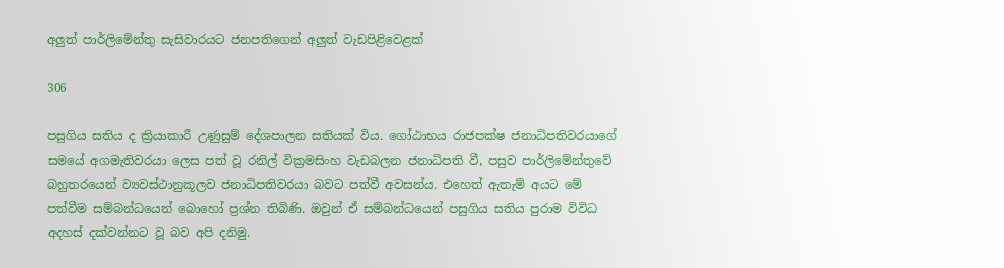අලුත් පාර්ලිමේන්තු සැසිවාරයට ජනපතිගෙන් අලුත් වැඩපිළිවෙළක්

306

පසුගිය සතිය ද ක්‍රියාකාරී උණුසුම් දේශපාලන සතියක් විය. ගෝඨාභය රාජපක්ෂ ජනාධිපතිවරයාගේ සමයේ අගමැතිවරයා ලෙස පත් වූ රනිල් වික්‍රමසිංහ වැඩබලන ජනාධිපති වී, පසුව පාර්ලිමේන්තුවේ බහුතරයෙන් ව්‍යවස්ථානුකූලව ජනාධිපතිවරයා බවට පත්වී අවසන්ය. එහෙත් ඇතැම් අයට මේ පත්වීම සම්බන්ධයෙන් බොහෝ ප්‍රශ්න තිබිණි. ඔවුන් ඒ සම්බන්ධයෙන් පසුගිය සතිය පුරාම විවිධ අදහස් දක්වන්නට වූ බව අපි දනිමු.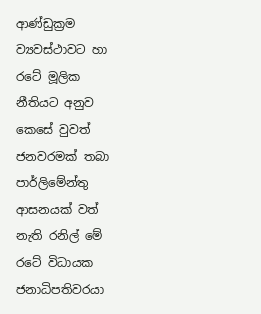ආණ්ඩුක්‍රම ව්‍යවස්ථාවට හා රටේ මූලික නීතියට අනුව කෙසේ වුවත් ජනවරමක් තබා පාර්ලිමේන්තු ආසනයක් වත් නැති රනිල් මේ රටේ විධායක ජනාධිපතිවරයා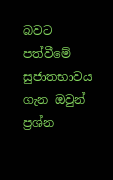බවට පත්වීමේ සුජාතභාවය ගැන ඔවුන් ප්‍රශ්න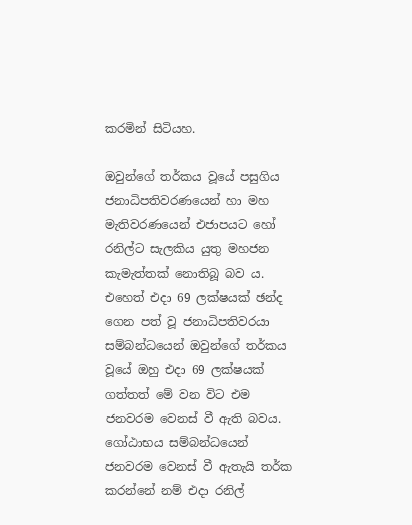කරමින් සිටියහ.

ඔවුන්ගේ තර්කය වූයේ පසුගිය ජනාධිපතිවරණයෙන් හා මහ මැතිවරණයෙන් එජාපයට හෝ රනිල්ට සැලකිය යුතු මහජන කැමැත්තක් නොතිබූ බව ය. එහෙත් එදා 69 ලක්ෂයක් ඡන්ද ගෙන පත් වූ ජනාධිපතිවරයා සම්බන්ධයෙන් ඔවුන්ගේ තර්කය වූයේ ඔහු එදා 69 ලක්ෂයක් ගත්තත් මේ වන විට එම ජනවරම වෙනස් වී ඇති බවය. ගෝඨාභය සම්බන්ධයෙන් ජනවරම වෙනස් වී ඇතැයි තර්ක කරන්නේ නම් එදා රනිල්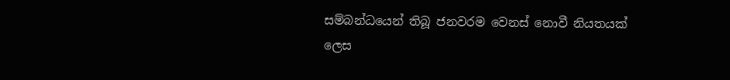සම්බන්ධයෙන් තිබූ ජනවරම වෙනස් නොවී නියතයක් ලෙස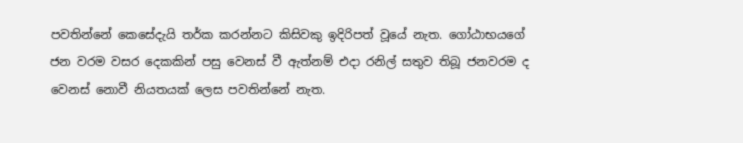පවතින්නේ කෙසේදැයි තර්ක කරන්නට කිසිවකු ඉදිරිපත් වූයේ නැත. ගෝඨාභයගේ ජන වරම වසර දෙකකින් පසු වෙනස් වී ඇත්නම් එදා රනිල් සතුව තිබූ ජනවරම ද වෙනස් නොවී නියතයක් ලෙස පවතින්නේ නැත.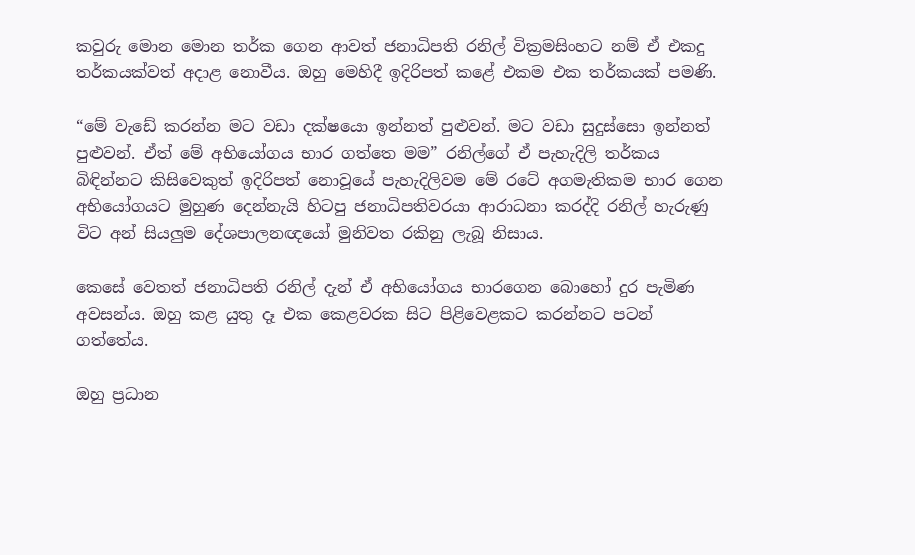කවුරු මොන මොන තර්ක ගෙන ආවත් ජනාධිපති රනිල් වික්‍රමසිංහට නම් ඒ එකදු තර්කයක්වත් අදාළ නොවීය. ඔහු මෙහිදී ඉදිරිපත් කළේ එකම එක තර්කයක් පමණි.

“මේ වැඩේ කරන්න මට වඩා දක්ෂයො ඉන්නත් පුළුවන්. මට වඩා සුදුස්සො ඉන්නත් පුළුවන්. ඒත් මේ අභියෝගය භාර ගත්තෙ මම” රනිල්ගේ ඒ පැහැදිලි තර්කය බිඳින්නට කිසිවෙකුත් ඉදිරිපත් නොවූයේ පැහැදිලිවම මේ රටේ අගමැතිකම භාර ගෙන අභියෝගයට මුහුණ දෙන්නැයි හිටපු ජනාධිපතිවරයා ආරාධනා කරද්දි රනිල් හැරුණු විට අන් සියලුම දේශපාලනඥයෝ මුනිවත රකිනු ලැබූ නිසාය.

කෙසේ වෙතත් ජනාධිපති රනිල් දැන් ඒ අභියෝගය භාරගෙන බොහෝ දුර පැමිණ අවසන්ය. ඔහු කළ යුතු දෑ එක කෙළවරක සිට පිළිවෙළකට කරන්නට පටන් ගත්තේය.

ඔහු ප්‍රධාන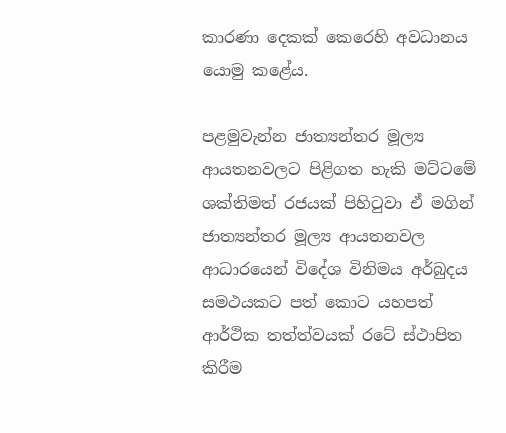කාරණා දෙකක් කෙරෙහි අවධානය යොමු කළේය.

පළමුවැන්න ජාත්‍යන්තර මූල්‍ය ආයතනවලට පිළිගත හැකි මට්ටමේ ශක්තිමත් රජයක් පිහිටුවා ඒ මගින් ජාත්‍යන්තර මූල්‍ය ආයතනවල ආධාරයෙන් විදේශ විනිමය අර්බුදය සමථයකට පත් කොට යහපත් ආර්ථික තත්ත්වයක් රටේ ස්ථාපිත කිරීම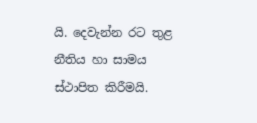යි. දෙවැන්න රට තුළ නීතිය හා සාමය ස්ථාපිත කිරීමයි.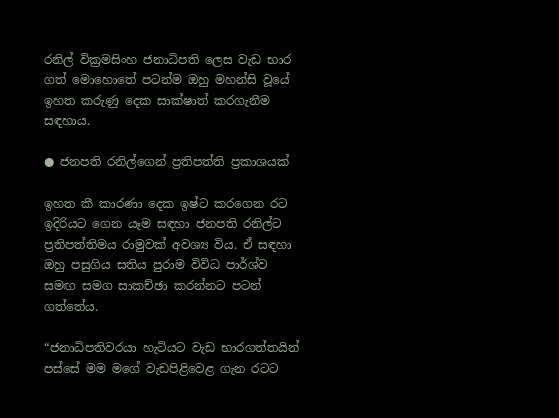රනිල් වික්‍රමසිංහ ජනාධිපති ලෙස වැඩ භාර ගත් මොහොතේ පටන්ම ඔහු මහන්සි වූයේ ඉහත කරුණු දෙක සාක්ෂාත් කරගැනීම සඳහාය.

● ජනපති රනිල්ගෙන් ප්‍රතිපත්ති ප්‍රකාශයක්

ඉහත කී කාරණා දෙක ඉෂ්ට කරගෙන රට ඉදිරියට ගෙන යෑම සඳහා ජනපති රනිල්ට ප්‍රතිපත්තිමය රාමුවක් අවශ්‍ය විය. ඒ සඳහා ඔහු පසුගිය සතිය පුරාම විවිධ පාර්ශ්ව සමඟ සමග සාකච්ඡා කරන්නට පටන් ගත්තේය.

“ජනාධිපතිවරයා හැටියට වැඩ භාරගත්තයින් පස්සේ මම මගේ වැඩපිළිවෙළ ගැන රටට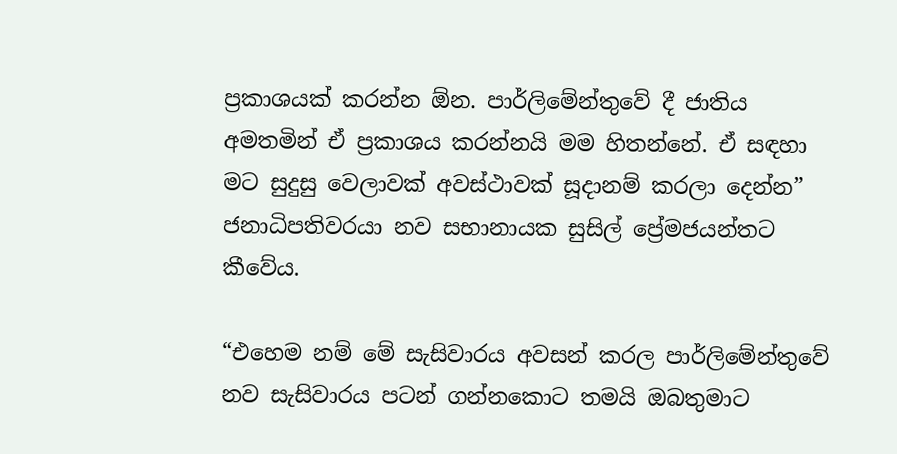ප්‍රකාශයක් කරන්න ඕන. පාර්ලිමේන්තුවේ දී ජාතිය අමතමින් ඒ ප්‍රකාශය කරන්නයි මම හිතන්නේ. ඒ සඳහා මට සුදුසු වෙලාවක් අවස්ථාවක් සූදානම් කරලා දෙන්න” ජනාධිපතිවරයා නව සභානායක සුසිල් ප්‍රේමජයන්තට කීවේය.

“එහෙම නම් මේ සැසිවාරය අවසන් කරල පාර්ලිමේන්තුවේ නව සැසිවාරය පටන් ගන්නකොට තමයි ඔබතුමාට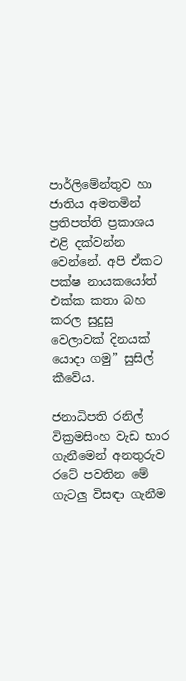පාර්ලිමේන්තුව හා ජාතිය අමතමින් ප්‍රතිපත්ති ප්‍රකාශය එළි දක්වන්න වෙන්නේ. අපි ඒකට පක්ෂ නායකයෝත් එක්ක කතා බහ කරල සුදුසු වෙලාවක් දිනයක් යොදා ගමු” සුසිල් කීවේය.

ජනාධිපති රනිල් වික්‍රමසිංහ වැඩ භාර ගැනීමෙන් අනතුරුව රටේ පවතින මේ ගැටලු විසඳා ගැනීම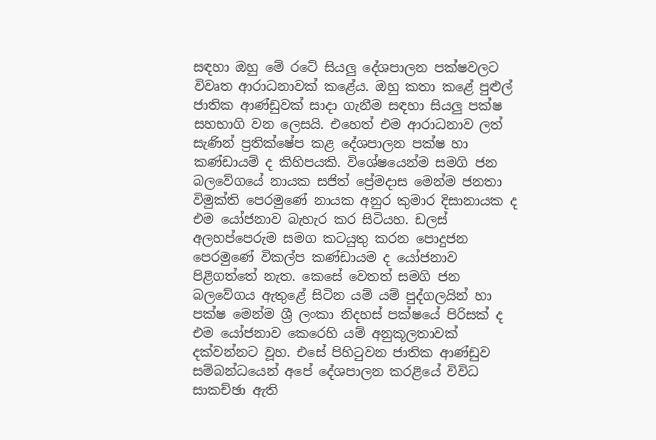සඳහා ඔහු මේ රටේ සියලු දේශපාලන පක්ෂවලට විවෘත ආරාධනාවක් කළේය. ඔහු කතා කළේ පුළුල් ජාතික ආණ්ඩුවක් සාදා ගැනීම සඳහා සියලු පක්ෂ සහභාගි වන ලෙසයි. එහෙත් එම ආරාධනාව ලත් සැණින් ප්‍රතික්ෂේප කළ දේශපාලන පක්ෂ හා කණ්ඩායම් ද කිහිපයකි. විශේෂයෙන්ම සමගි ජන බලවේගයේ නායක සජිත් ප්‍රේමදාස මෙන්ම ජනතා විමුක්ති පෙරමුණේ නායක අනුර කුමාර දිසානායක ද එම යෝජනාව බැහැර කර සිටියහ. ඩලස් අලහප්පෙරුම සමග කටයුතු කරන පොදුජන පෙරමුණේ විකල්ප කණ්ඩායම ද යෝජනාව පිළිගත්තේ නැත. කෙසේ වෙතත් සමගි ජන බලවේගය ඇතුළේ සිටින යම් යම් පුද්ගලයින් හා පක්ෂ මෙන්ම ශ්‍රී ලංකා නිදහස් පක්ෂයේ පිරිසක් ද එම යෝජනාව කෙරෙහි යම් අනුකූලතාවක් දක්වන්නට වූහ. එසේ පිහිටුවන ජාතික ආණ්ඩුව සම්බන්ධයෙන් අපේ දේශපාලන කරළියේ විවිධ සාකච්ඡා ඇති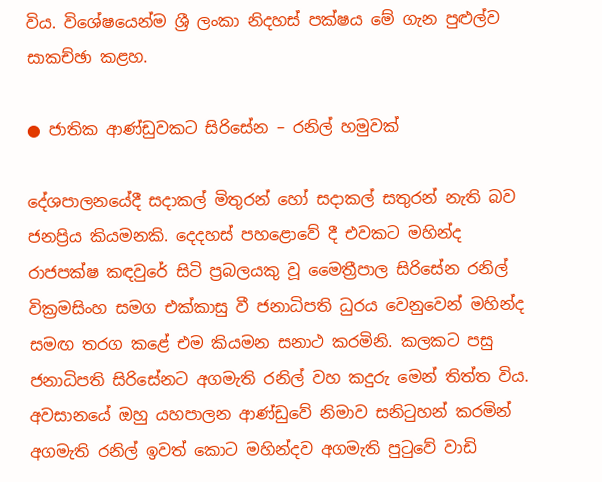විය. විශේෂයෙන්ම ශ්‍රී ලංකා නිදහස් පක්ෂය මේ ගැන පුළුල්ව සාකච්ඡා කළහ.

● ජාතික ආණ්ඩුවකට සිරිසේන – රනිල් හමුවක්

දේශපාලනයේදී සදාකල් මිතුරන් හෝ සදාකල් සතුරන් නැති බව ජනප්‍රිය කියමනකි. දෙදහස් පහළොවේ දී එවකට මහින්ද රාජපක්ෂ කඳවුරේ සිටි ප්‍රබලයකු වූ මෛත්‍රීපාල සිරිසේන රනිල් වික්‍රමසිංහ සමග එක්කාසු වී ජනාධිපති ධුරය වෙනුවෙන් මහින්ද සමඟ තරග කළේ එම කියමන සනාථ කරමිනි. කලකට පසු ජනාධිපති සිරිසේනට අගමැති රනිල් වහ කදුරු මෙන් තිත්ත විය. අවසානයේ ඔහු යහපාලන ආණ්ඩුවේ නිමාව සනිටුහන් කරමින් අගමැති රනිල් ඉවත් කොට මහින්දව අගමැති පුටුවේ වාඩි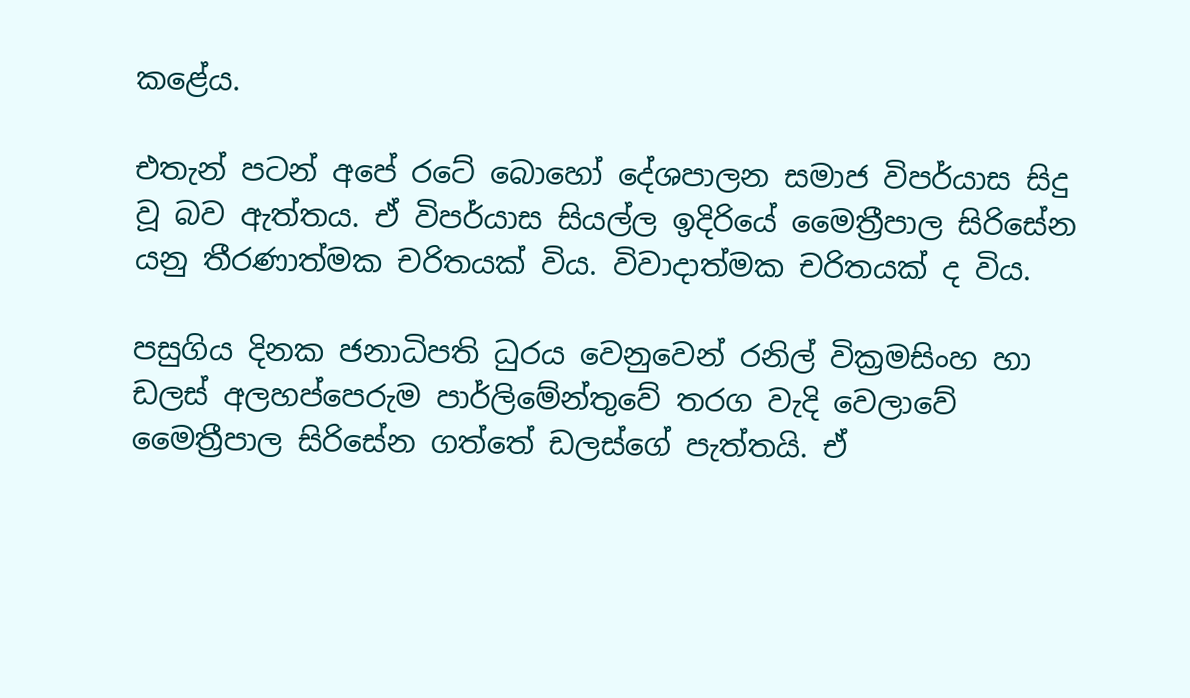කළේය.

එතැන් පටන් අපේ රටේ බොහෝ දේශපාලන සමාජ විපර්යාස සිදු වූ බව ඇත්තය. ඒ විපර්යාස සියල්ල ඉදිරියේ මෛත්‍රීපාල සිරිසේන යනු තීරණාත්මක චරිතයක් විය. විවාදාත්මක චරිතයක් ද විය.

පසුගිය දිනක ජනාධිපති ධුරය වෙනුවෙන් රනිල් වික්‍රමසිංහ හා ඩලස් අලහප්පෙරුම පාර්ලිමේන්තුවේ තරග වැදි වෙලාවේ මෛත්‍රීපාල සිරිසේන ගත්තේ ඩලස්ගේ පැත්තයි. ඒ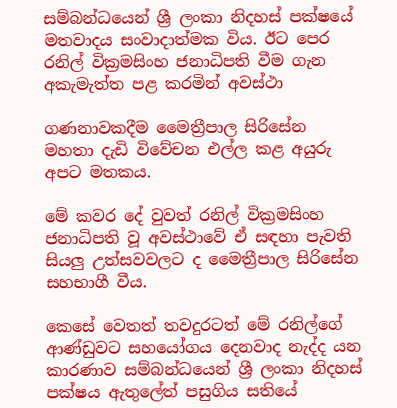සම්බන්ධයෙන් ශ්‍රී ලංකා නිදහස් පක්ෂයේ මතවාදය සංවාදාත්මක විය. ඊට පෙර රනිල් වික්‍රමසිංහ ජනාධිපති වීම ගැන අකැමැත්ත පළ කරමින් අවස්ථා

ගණනාවකදීම මෛත්‍රීපාල සිරිසේන මහතා දැඩි විවේචන එල්ල කළ අයුරු අපට මතකය.

මේ කවර දේ වුවත් රනිල් වික්‍රමසිංහ ජනාධිපති වූ අවස්ථාවේ ඒ සඳහා පැවති සියලු උත්සවවලට ද මෛත්‍රීපාල සිරිසේන සහභාගී වීය.

කෙසේ වෙතත් තවදුරටත් මේ රනිල්ගේ ආණ්ඩුවට සහයෝගය දෙනවාද නැද්ද යන කාරණාව සම්බන්ධයෙන් ශ්‍රී ලංකා නිදහස් පක්ෂය ඇතුලේත් පසුගිය සතියේ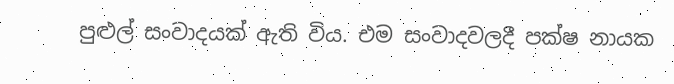පුළුල් සංවාදයක් ඇති විය. එම සංවාදවලදී පක්ෂ නායක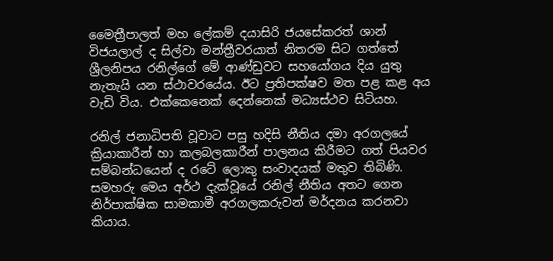මෛත්‍රීපාලත් මහ ලේකම් දයාසිරි ජයසේකරත් ශාන් විජයලාල් ද සිල්වා මන්ත්‍රීවරයාත් නිතරම සිට ගත්තේ ශ්‍රීලනිපය රනිල්ගේ මේ ආණ්ඩුවට සහයෝගය දිය යුතු නැතැයි යන ස්ථාවරයේය. ඊට ප්‍රතිපක්ෂව මත පළ කළ අය වැඩි විය. එක්කෙනෙක් දෙන්නෙක් මධ්‍යස්ථව සිටියහ.

රනිල් ජනාධිපති වූවාට පසු හදිසි නීතිය දමා අරගලයේ ක්‍රියාකාරීන් හා කලබලකාරීන් පාලනය කිරීමට ගත් පියවර සම්බන්ධයෙන් ද රටේ ලොකු සංවාදයක් මතුව තිබිණි. සමහරු මෙය අර්ථ දැක්වූයේ රනිල් නීතිය අතට ගෙන නිර්පාක්ෂික සාමකාමී අරගලකරුවන් මර්දනය කරනවා කියාය.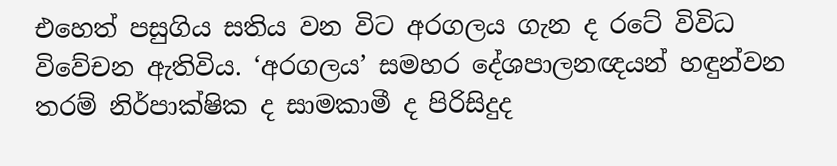එහෙත් පසුගිය සතිය වන විට අරගලය ගැන ද රටේ විවිධ විවේචන ඇතිවිය. ‘අරගලය’ සමහර දේශපාලනඥයන් හඳුන්වන තරම් නිර්පාක්ෂික ද සාමකාමී ද පිරිසිදුද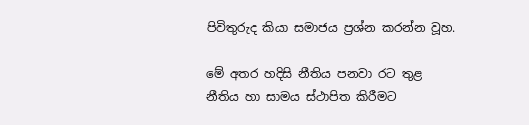පිවිතුරුද කියා සමාජය ප්‍රශ්න කරන්න වූහ.

මේ අතර හදිසි නීතිය පනවා රට තුළ නීතිය හා සාමය ස්ථාපිත කිරීමට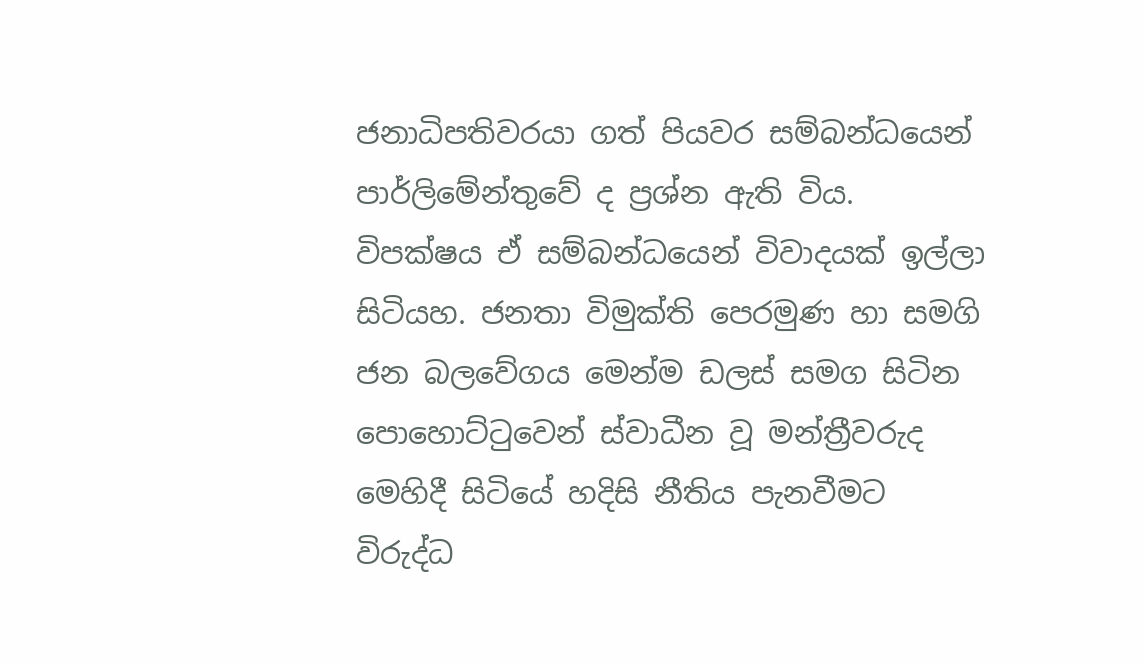ජනාධිපතිවරයා ගත් පියවර සම්බන්ධයෙන් පාර්ලිමේන්තුවේ ද ප්‍රශ්න ඇති විය. විපක්ෂය ඒ සම්බන්ධයෙන් විවාදයක් ඉල්ලා සිටියහ. ජනතා විමුක්ති පෙරමුණ හා සමගි ජන බලවේගය මෙන්ම ඩලස් සමග සිටින පොහොට්ටුවෙන් ස්වාධීන වූ මන්ත්‍රීවරුද මෙහිදී සිටියේ හදිසි නීතිය පැනවීමට විරුද්ධ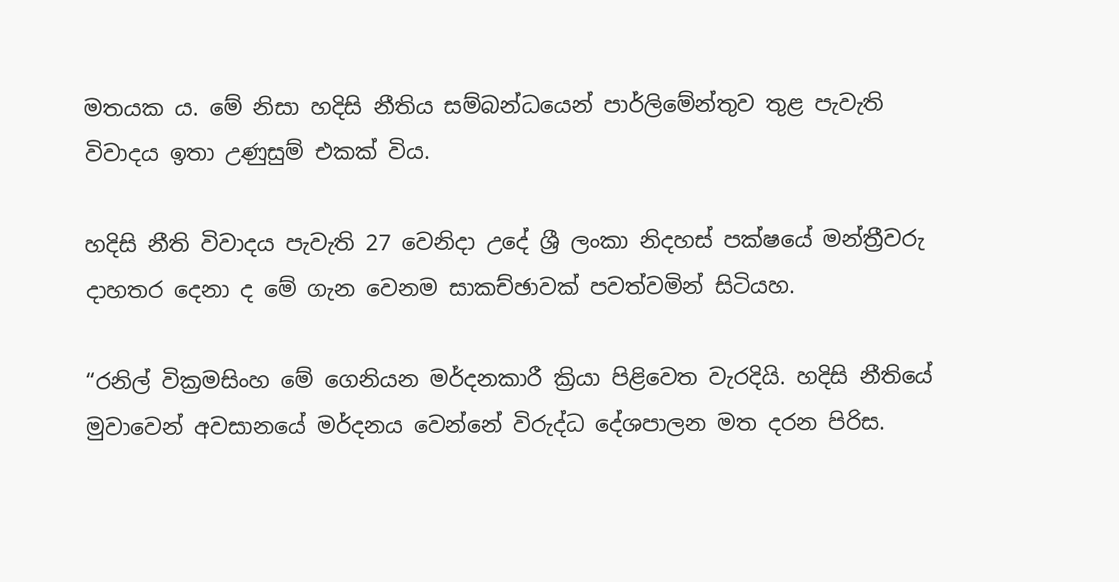මතයක ය. මේ නිසා හදිසි නීතිය සම්බන්ධයෙන් පාර්ලිමේන්තුව තුළ පැවැති විවාදය ඉතා උණුසුම් එකක් විය.

හදිසි නීති විවාදය පැවැති 27 වෙනිදා උදේ ශ්‍රී ලංකා නිදහස් පක්ෂයේ මන්ත්‍රීවරු දාහතර දෙනා ද මේ ගැන වෙනම සාකච්ඡාවක් පවත්වමින් සිටියහ.

“රනිල් වික්‍රමසිංහ මේ ගෙනියන මර්දනකාරී ක්‍රියා පිළිවෙත වැරදියි. හදිසි නීතියේ මුවාවෙන් අවසානයේ මර්දනය වෙන්නේ විරුද්ධ දේශපාලන මත දරන පිරිස.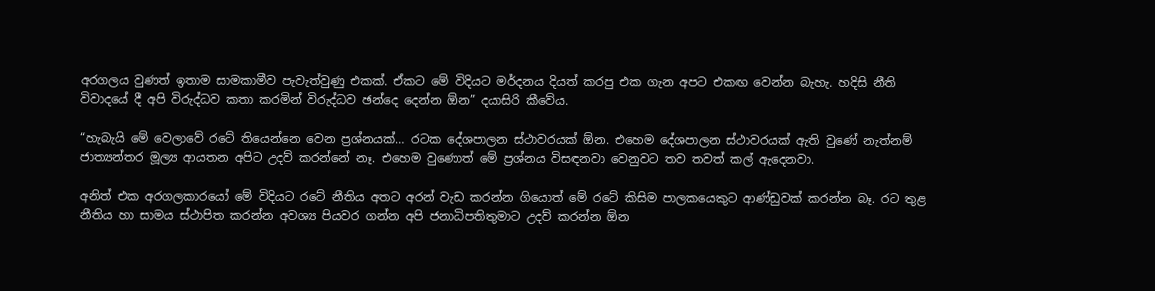අරගලය වුණත් ඉතාම සාමකාමීව පැවැත්වුණු එකක්. ඒකට මේ විදියට මර්දනය දියත් කරපු එක ගැන අපට එකඟ වෙන්න බැහැ. හදිසි නීති විවාදයේ දී අපි විරුද්ධව කතා කරමින් විරුද්ධව ඡන්දෙ දෙන්න ඕන” දයාසිරි කීවේය.

“හැබැයි මේ වෙලාවේ රටේ තියෙන්නෙ වෙන ප්‍රශ්නයක්… රටක දේශපාලන ස්ථාවරයක් ඕන. එහෙම දේශපාලන ස්ථාවරයක් ඇති වුණේ නැත්නම් ජාත්‍යන්තර මූල්‍ය ආයතන අපිට උදව් කරන්නේ නෑ. එහෙම වුණොත් මේ ප්‍රශ්නය විසඳනවා වෙනුවට තව තවත් කල් ඇදෙනවා.

අනිත් එක අරගලකාරයෝ මේ විදියට රටේ නීතිය අතට අරන් වැඩ කරන්න ගියොත් මේ රටේ කිසිම පාලකයෙකුට ආණ්ඩුවක් කරන්න බෑ. රට තුළ නීතිය හා සාමය ස්ථාපිත කරන්න අවශ්‍ය පියවර ගන්න අපි ජනාධිපතිතුමාට උදව් කරන්න ඕන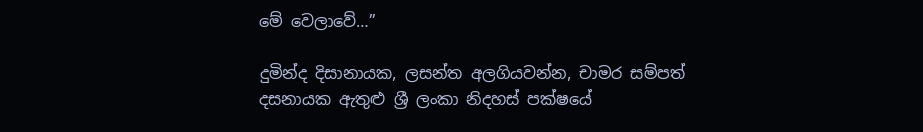මේ වෙලාවේ…”

දුමින්ද දිසානායක, ලසන්ත අලගියවන්න, චාමර සම්පත් දසනායක ඇතුළු ශ්‍රී ලංකා නිදහස් පක්ෂයේ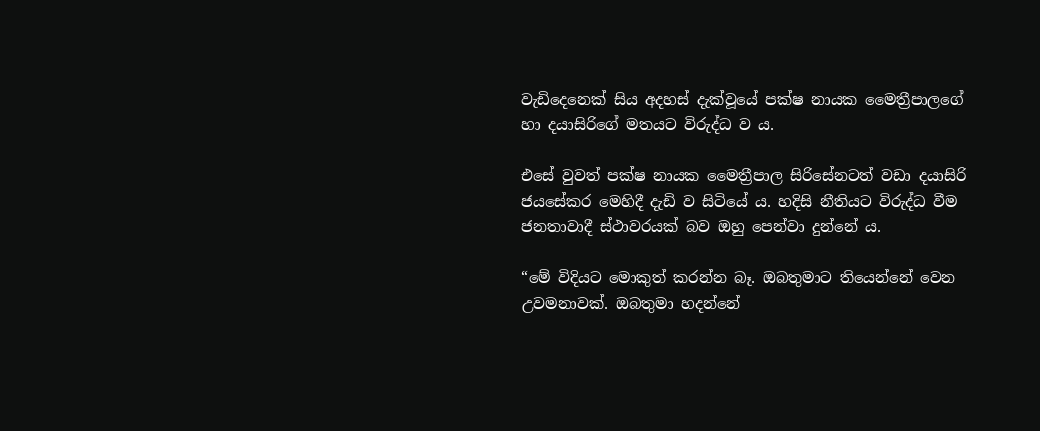වැඩිදෙනෙක් සිය අදහස් දැක්වූයේ පක්ෂ නායක මෛත්‍රීපාලගේ හා දයාසිරිගේ මතයට විරුද්ධ ව ය.

එසේ වුවත් පක්ෂ නායක මෛත්‍රීපාල සිරිසේනටත් වඩා දයාසිරි ජයසේකර මෙහිදී දැඩි ව සිටියේ ය. හදිසි නීතියට විරුද්ධ වීම ජනතාවාදී ස්ථාවරයක් බව ඔහු පෙන්වා දුන්නේ ය.

“මේ විදියට මොකුත් කරන්න බෑ. ඔබතුමාට තියෙන්නේ වෙන උවමනාවක්. ඔබතුමා හදන්නේ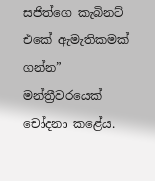සජිත්ගෙ කැබිනට් එකේ ඇමැතිකමක් ගන්න” මන්ත්‍රීවරයෙක් චෝදනා කළේය.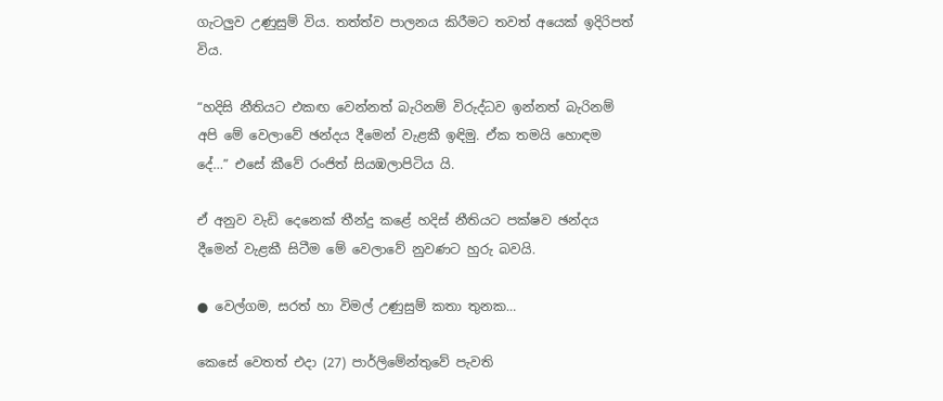ගැටලුව උණුසුම් විය. තත්ත්ව පාලනය කිරීමට තවත් අයෙක් ඉදිරිපත් විය.

“හදිසි නීතියට එකඟ වෙන්නත් බැරිනම් විරුද්ධව ඉන්නත් බැරිනම් අපි මේ වෙලාවේ ඡන්දය දීමෙන් වැළකී ඉඳිමු. ඒක තමයි හොඳම දේ…” එසේ කීවේ රංජිත් සියඹලාපිටිය යි.

ඒ අනුව වැඩි දෙනෙක් තීන්දු කළේ හදිස් නීතියට පක්ෂව ඡන්දය දීමෙන් වැළකී සිටීම මේ වෙලාවේ නුවණට හුරු බවයි.

● වෙල්ගම, සරත් හා විමල් උණුසුම් කතා තුනක…

කෙසේ වෙතත් එදා (27) පාර්ලිමේන්තුවේ පැවති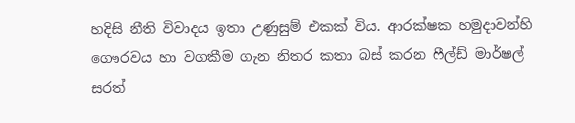හදිසි නීති විවාදය ඉතා උණුසුම් එකක් විය. ආරක්ෂක හමුදාවන්හි ගෞරවය හා වගකීම ගැන නිතර කතා බස් කරන ෆීල්ඩ් මාර්ෂල් සරත්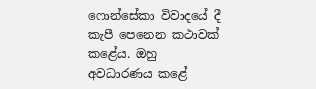ෆොන්සේකා විවාදයේ දී කැපී පෙනෙන කථාවක් කළේය. ඔහු අවධාරණය කළේ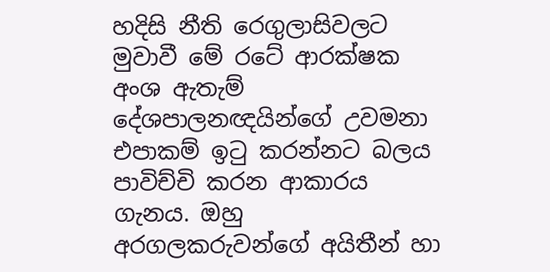හදිසි නීති රෙගුලාසිවලට මුවාවී මේ රටේ ආරක්ෂක අංශ ඇතැම් දේශපාලනඥයින්ගේ උවමනා එපාකම් ඉටු කරන්නට බලය පාවිච්චි කරන ආකාරය ගැනය. ඔහු අරගලකරුවන්ගේ අයිතීන් හා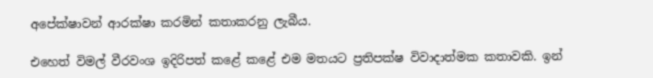අපේක්ෂාවන් ආරක්ෂා කරමින් කතාකරනු ලැබීය.

එහෙත් විමල් වීරවංශ ඉදිරිපත් කළේ කළේ එම මතයට ප්‍රතිපක්ෂ විවාදාත්මක කතාවකි. ඉන්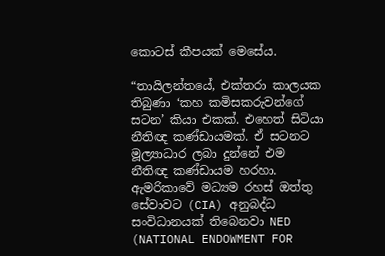කොටස් කීපයක් මෙසේය.

“තායිලන්තයේ, එක්තරා කාලයක තිබුණා ‘කහ කමිසකරුවන්ගේ සටන’ කියා එකක්. එහෙත් සිටියා නීතිඥ කණ්ඩායමක්. ඒ සටනට මූල්‍යාධාර ලබා දුන්නේ එම නීතිඥ කණ්ඩායම හරහා. ඇමරිකාවේ මධ්‍යම රහස් ඔත්තු සේවාවට (CIA) අනුබද්ධ සංවිධානයක් තිබෙනවා NED (NATIONAL ENDOWMENT FOR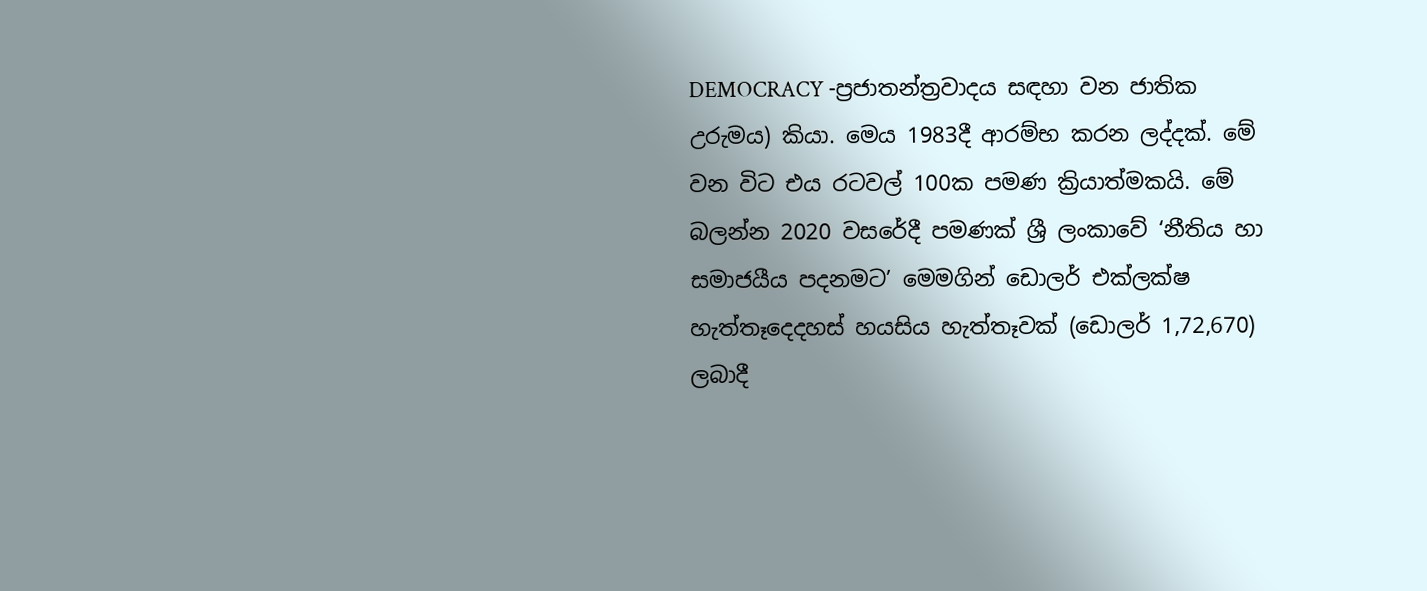DEMOCRACY -ප්‍රජාතන්ත්‍රවාදය සඳහා වන ජාතික උරුමය) කියා. මෙය 1983දී ආරම්භ කරන ලද්දක්. මේ වන විට එය රටවල් 100ක පමණ ක්‍රියාත්මකයි. මේ බලන්න 2020 වසරේදී පමණක් ශ්‍රී ලංකාවේ ‘නීතිය හා සමාජයීය පදනමට’ මෙමගින් ඩොලර් එක්ලක්ෂ හැත්තෑදෙදහස් හයසිය හැත්තෑවක් (ඩොලර් 1,72,670) ලබාදී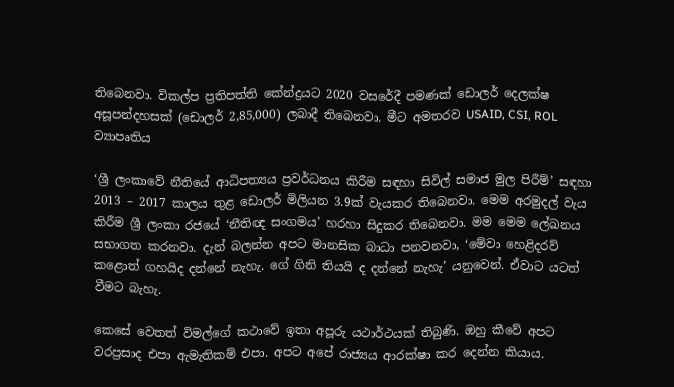තිබෙනවා. විකල්ප ප්‍රතිපත්ති කේන්ද්‍රයට 2020 වසරේදී පමණක් ඩොලර් දෙලක්ෂ අසූපන්දහසක් (ඩොලර් 2,85,000) ලබාදී තිබෙනවා. මීට අමතරව USAID, CSI, ROL ව්‍යාපෘතිය

‘ශ්‍රී ලංකාවේ නීතියේ ආධිපත්‍යය ප්‍රවර්ධනය කිරීම සඳහා සිවිල් සමාජ මුල පිරීම්’ සඳහා 2013 – 2017 කාලය තුළ ඩොලර් මිලියන 3.9ක් වැයකර තිබෙනවා. මෙම අරමුදල් වැය කිරීම ශ්‍රී ලංකා රජයේ ‘නීතිඥ සංගමය’ හරහා සිදුකර තිබෙනවා. මම මෙම ලේඛනය සභාගත කරනවා. දැන් බලන්න අපට මානසික බාධා පනවනවා, ‘මේවා හෙළිදරව් කළොත් ගහයිද දන්නේ නැහැ. ගේ ගිනි තියයි ද දන්නේ නැහැ’ යනුවෙන්. ඒවාට යටත් වීමට බැහැ.

කෙසේ වෙතත් විමල්ගේ කථාවේ ඉතා අපූරු යථාර්ථයක් තිබුණි. ඔහු කීවේ අපට වරප්‍රසාද එපා ඇමැතිකම් එපා. අපට අපේ රාජ්‍යය ආරක්ෂා කර දෙන්න කියාය.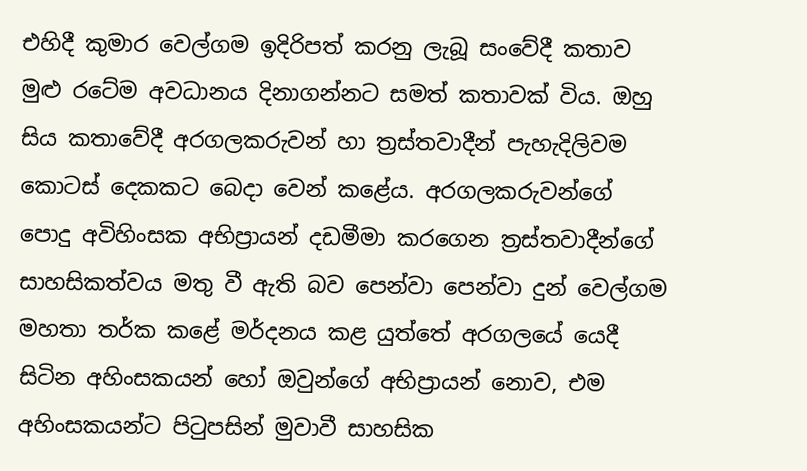එහිදී කුමාර වෙල්ගම ඉදිරිපත් කරනු ලැබූ සංවේදී කතාව මුළු රටේම අවධානය දිනාගන්නට සමත් කතාවක් විය. ඔහු සිය කතාවේදී අරගලකරුවන් හා ත්‍රස්තවාදීන් පැහැදිලිවම කොටස් දෙකකට බෙදා වෙන් කළේය. අරගලකරුවන්ගේ පොදු අවිහිංසක අභිප්‍රායන් දඩමීමා කරගෙන ත්‍රස්තවාදීන්ගේ සාහසිකත්වය මතු වී ඇති බව පෙන්වා පෙන්වා දුන් වෙල්ගම මහතා තර්ක කළේ මර්දනය කළ යුත්තේ අරගලයේ යෙදී සිටින අහිංසකයන් හෝ ඔවුන්ගේ අභිප්‍රායන් නොව, එම අහිංසකයන්ට පිටුපසින් මුවාවී සාහසික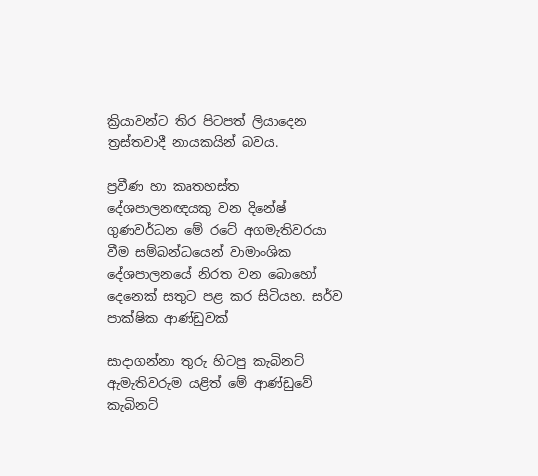ක්‍රියාවන්ට තිර පිටපත් ලියාදෙන ත්‍රස්තවාදී නායකයින් බවය.

ප්‍රවීණ හා කෘතහස්ත දේශපාලනඥයකු වන දිනේෂ් ගුණවර්ධන මේ රටේ අගමැතිවරයා වීම සම්බන්ධයෙන් වාමාංශික දේශපාලනයේ නිරත වන බොහෝ දෙනෙක් සතුට පළ කර සිටියහ. සර්ව පාක්ෂික ආණ්ඩුවක්

සාදාගන්නා තුරු හිටපු කැබිනට් ඇමැතිවරුම යළිත් මේ ආණ්ඩුවේ කැබිනට්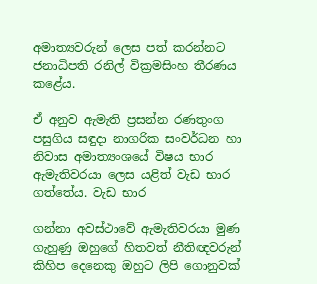අමාත්‍යවරුන් ලෙස පත් කරන්නට ජනාධිපති රනිල් වික්‍රමසිංහ තීරණය කළේය.

ඒ අනුව ඇමැති ප්‍රසන්න රණතුංග පසුගිය සඳුදා නාගරික සංවර්ධන හා නිවාස අමාත්‍යංශයේ විෂය භාර ඇමැතිවරයා ලෙස යළිත් වැඩ භාර ගත්තේය. වැඩ භාර

ගන්නා අවස්ථාවේ ඇමැතිවරයා මුණ ගැහුණු ඔහුගේ හිතවත් නීතිඥවරුන් කිහිප දෙනෙකු ඔහුට ලිපි ගොනුවක්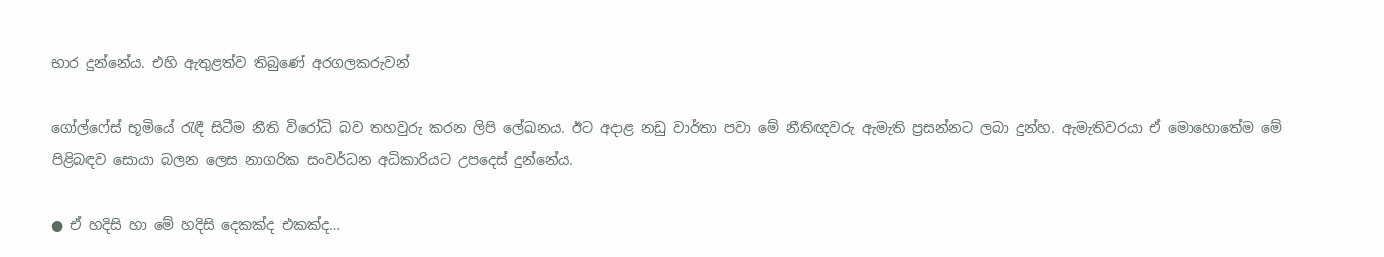භාර දුන්නේය. එහි ඇතුළත්ව තිබුණේ අරගලකරුවන්

ගෝල්ෆේස් භූමියේ රැඳී සිටීම නීති විරෝධි බව තහවුරු කරන ලිපි ලේඛනය. ඊට අදාළ නඩු වාර්තා පවා මේ නීතිඥවරු ඇමැති ප්‍රසන්නට ලබා දුන්හ. ඇමැතිවරයා ඒ මොහොතේම මේ පිළිබඳව සොයා බලන ලෙස නාගරික සංවර්ධන අධිකාරියට උපදෙස් දුන්නේය.

● ඒ හදිසි හා මේ හදිසි දෙකක්ද එකක්ද…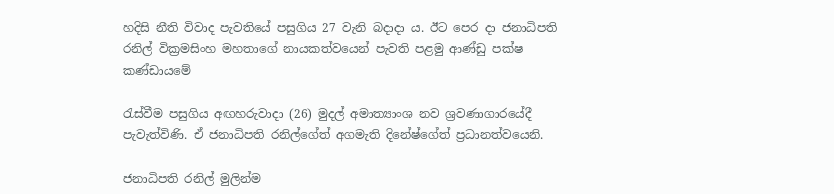හදිසි නීති විවාද පැවතියේ පසුගිය 27 වැනි බදාදා ය. ඊට පෙර දා ජනාධිපති රනිල් වික්‍රමසිංහ මහතාගේ නායකත්වයෙන් පැවති පළමු ආණ්ඩු පක්ෂ කණ්ඩායමේ

රැස්වීම පසුගිය අඟහරුවාදා (26) මුදල් අමාත්‍යාංශ නව ශ්‍රවණාගාරයේදී පැවැත්විණි. ඒ ජනාධිපති රනිල්ගේත් අගමැති දිනේෂ්ගේත් ප්‍රධානත්වයෙනි.

ජනාධිපති රනිල් මුලින්ම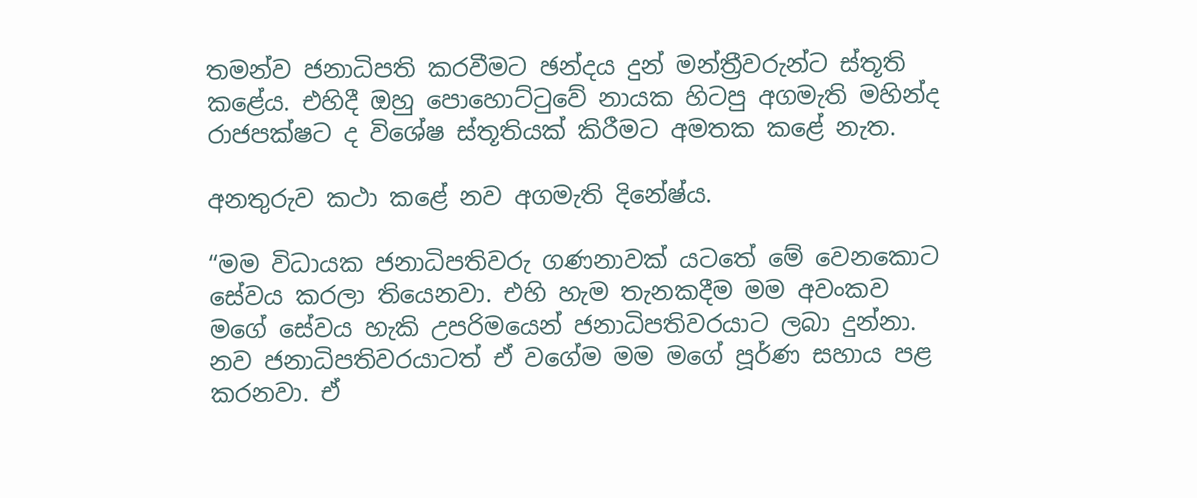තමන්ව ජනාධිපති කරවීමට ඡන්දය දුන් මන්ත්‍රීවරුන්ට ස්තූති කළේය. එහිදී ඔහු පොහොට්ටුවේ නායක හිටපු අගමැති මහින්ද රාජපක්ෂට ද විශේෂ ස්තූතියක් කිරීමට අමතක කළේ නැත.

අනතුරුව කථා කළේ නව අගමැති දිනේෂ්ය.

“මම විධායක ජනාධිපතිවරු ගණනාවක් යටතේ මේ වෙනකොට සේවය කරලා තියෙනවා. එහි හැම තැනකදීම මම අවංකව මගේ සේවය හැකි උපරිමයෙන් ජනාධිපතිවරයාට ලබා දුන්නා. නව ජනාධිපතිවරයාටත් ඒ වගේම මම මගේ පූර්ණ සහාය පළ කරනවා. ඒ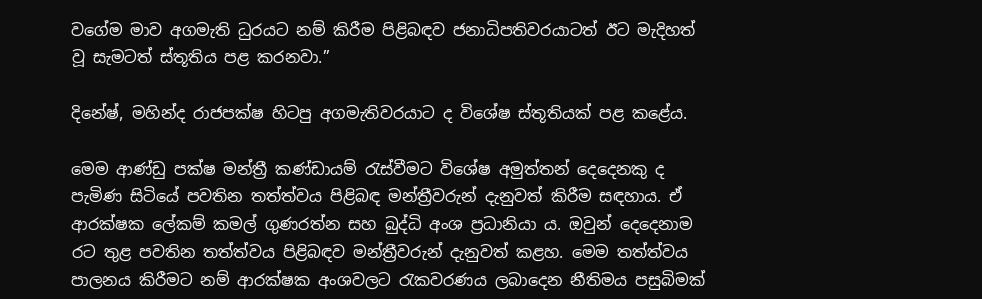වගේම මාව අගමැති ධුරයට නම් කිරීම පිළිබඳව ජනාධිපතිවරයාටත් ඊට මැදිහත් වූ සැමටත් ස්තූතිය පළ කරනවා.”

දිනේෂ්, මහින්ද රාජපක්ෂ හිටපු අගමැතිවරයාට ද විශේෂ ස්තූතියක් පළ කළේය.

මෙම ආණ්ඩු පක්ෂ මන්ත්‍රී කණ්ඩායම් රැස්වීමට විශේෂ අමුත්තන් දෙදෙනකු ද පැමිණ සිටියේ පවතින තත්ත්වය පිළිබඳ මන්ත්‍රීවරුන් දැනුවත් කිරීම සඳහාය. ඒ ආරක්ෂක ලේකම් කමල් ගුණරත්න සහ බුද්ධි අංශ ප්‍රධානියා ය. ඔවුන් දෙදෙනාම රට තුළ පවතින තත්ත්වය පිළිබඳව මන්ත්‍රීවරුන් දැනුවත් කළහ. මෙම තත්ත්වය පාලනය කිරීමට නම් ආරක්ෂක අංශවලට රැකවරණය ලබාදෙන නීතිමය පසුබිමක්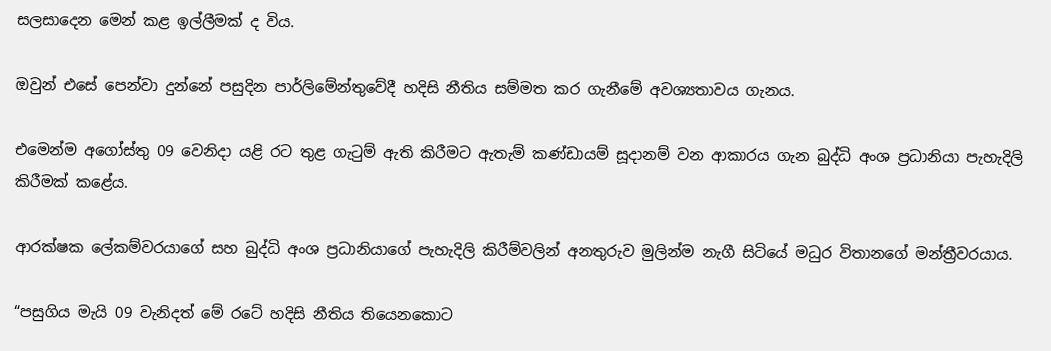සලසාදෙන මෙන් කළ ඉල්ලීමක් ද විය.

ඔවුන් එසේ පෙන්වා දුන්නේ පසුදින පාර්ලිමේන්තුවේදී හදිසි නීතිය සම්මත කර ගැනීමේ අවශ්‍යතාවය ගැනය.

එමෙන්ම අගෝස්තු 09 වෙනිදා යළි රට තුළ ගැටුම් ඇති කිරීමට ඇතැම් කණ්ඩායම් සූදානම් වන ආකාරය ගැන බුද්ධි අංශ ප්‍රධානියා පැහැදිලි කිරීමක් කළේය.

ආරක්ෂක ලේකම්වරයාගේ සහ බුද්ධි අංශ ප්‍රධානියාගේ පැහැදිලි කිරීම්වලින් අනතුරුව මුලින්ම නැගී සිටියේ මධුර විතානගේ මන්ත්‍රීවරයාය.

“පසුගිය මැයි 09 වැනිදත් මේ රටේ හදිසි නීතිය තියෙනකොට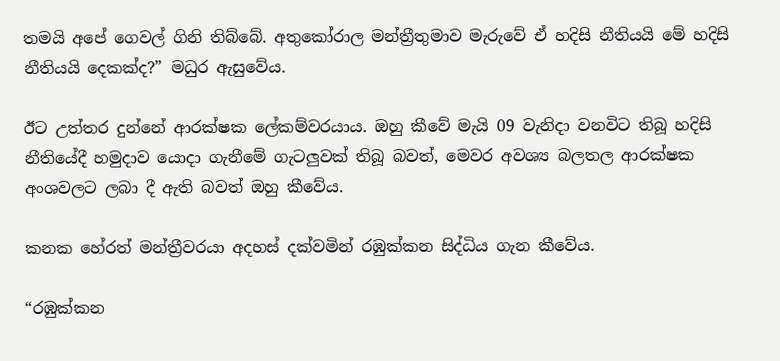තමයි අපේ ගෙවල් ගිනි තිබ්බේ. අතුකෝරාල මන්ත්‍රීතුමාව මැරුවේ ඒ හදිසි නීතියයි මේ හදිසි නීතියයි දෙකක්ද?” මධුර ඇසුවේය.

ඊට උත්තර දුන්නේ ආරක්ෂක ලේකම්වරයාය. ඔහු කීවේ මැයි 09 වැනිදා වනවිට තිබූ හදිසි නීතියේදී හමුදාව යොදා ගැනීමේ ගැටලුවක් තිබූ බවත්, මෙවර අවශ්‍ය බලතල ආරක්ෂක අංශවලට ලබා දී ඇති බවත් ඔහු කීවේය.

කනක හේරත් මන්ත්‍රීවරයා අදහස් දක්වමින් රඹුක්කන සිද්ධිය ගැන කීවේය.

“රඹුක්කන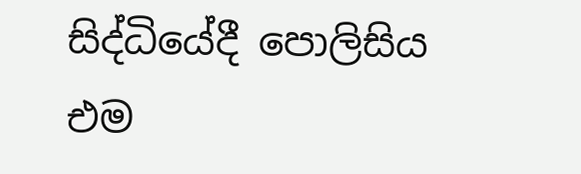සිද්ධියේදී පොලිසිය එම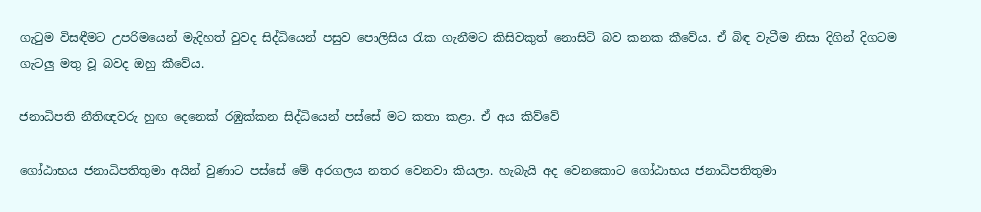ගැටුම විසඳීමට උපරිමයෙන් මැදිහත් වුවද සිද්ධියෙන් පසුව පොලිසිය රැක ගැනීමට කිසිවකුත් නොසිටි බව කනක කීවේය. ඒ බිඳ වැටීම නිසා දිගින් දිගටම ගැටලු මතු වූ බවද ඔහු කීවේය.

ජනාධිපති නීතිඥවරු හුඟ දෙනෙක් රඹුක්කන සිද්ධියෙන් පස්සේ මට කතා කළා. ඒ අය කිව්වේ

ගෝඨාභය ජනාධිපතිතුමා අයින් වුණාට පස්සේ මේ අරගලය නතර වෙනවා කියලා. හැබැයි අද වෙනකොට ගෝඨාභය ජනාධිපතිතුමා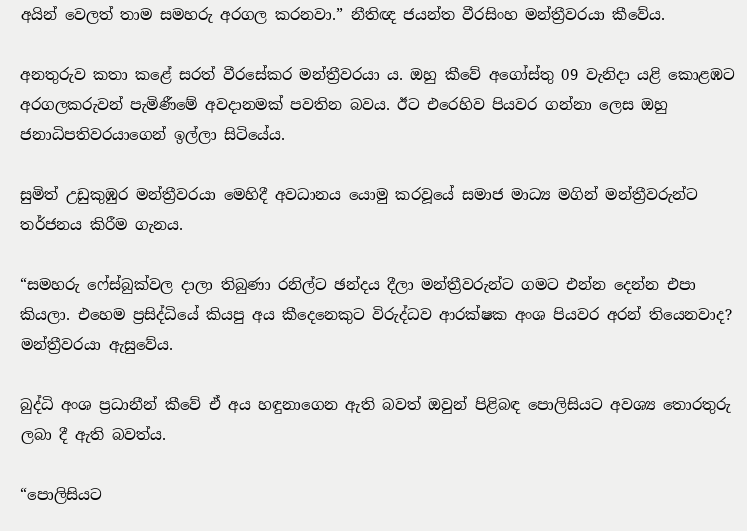අයින් වෙලත් තාම සමහරු අරගල කරනවා.” නීතිඥ ජයන්ත වීරසිංහ මන්ත්‍රීවරයා කීවේය.

අනතුරුව කතා කළේ සරත් වීරසේකර මන්ත්‍රීවරයා ය. ඔහු කීවේ අගෝස්තු 09 වැනිදා යළි කොළඹට අරගලකරුවන් පැමිණීමේ අවදානමක් පවතින බවය. ඊට එරෙහිව පියවර ගන්නා ලෙස ඔහු ජනාධිපතිවරයාගෙන් ඉල්ලා සිටියේය.

සුමිත් උඩුකුඹුර මන්ත්‍රීවරයා මෙහිදී අවධානය යොමු කරවූයේ සමාජ මාධ්‍ය මගින් මන්ත්‍රීවරුන්ට තර්ජනය කිරීම ගැනය.

“සමහරු ෆේස්බුක්වල දාලා තිබුණා රනිල්ට ඡන්දය දීලා මන්ත්‍රීවරුන්ට ගමට එන්න දෙන්න එපා කියලා. එහෙම ප්‍රසිද්ධියේ කියපු අය කීදෙනෙකුට විරුද්ධව ආරක්ෂක අංශ පියවර අරන් තියෙනවාද? මන්ත්‍රීවරයා ඇසුවේය.

බුද්ධි අංශ ප්‍රධානීන් කීවේ ඒ අය හඳුනාගෙන ඇති බවත් ඔවුන් පිළිබඳ පොලිසියට අවශ්‍ය තොරතුරු ලබා දී ඇති බවත්ය.

“පොලිසියට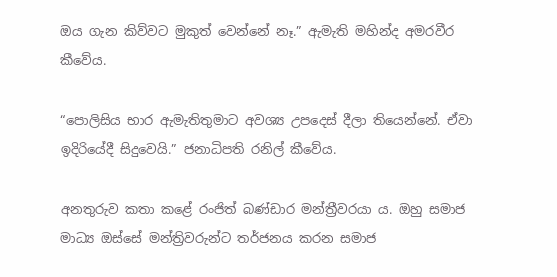ඔය ගැන කිව්වට මුකුත් වෙන්නේ නෑ.” ඇමැති මහින්ද අමරවීර කීවේය.

“පොලිසිය භාර ඇමැතිතුමාට අවශ්‍ය උපදෙස් දීලා තියෙන්නේ. ඒවා ඉදිරියේදී සිදුවෙයි.” ජනාධිපති රනිල් කීවේය.

අනතුරුව කතා කළේ රංජිත් බණ්ඩාර මන්ත්‍රීවරයා ය. ඔහු සමාජ මාධ්‍ය ඔස්සේ මන්ත්‍රිවරුන්ට තර්ජනය කරන සමාජ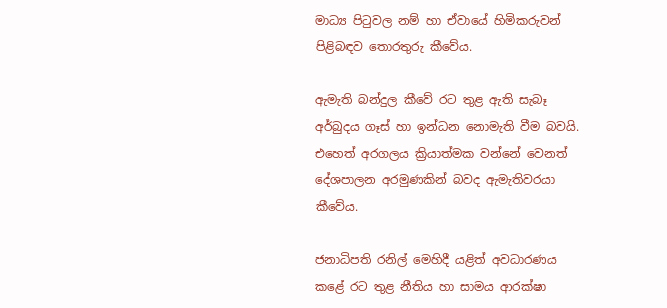මාධ්‍ය පිටුවල නම් හා ඒවායේ හිමිකරුවන් පිළිබඳව තොරතුරු කීවේය.

ඇමැති බන්දුල කීවේ රට තුළ ඇති සැබෑ අර්බුදය ගෑස් හා ඉන්ධන නොමැති වීම බවයි. එහෙත් අරගලය ක්‍රියාත්මක වන්නේ වෙනත් දේශපාලන අරමුණකින් බවද ඇමැතිවරයා කීවේය.

ජනාධිපති රනිල් මෙහිදී යළිත් අවධාරණය කළේ රට තුළ නීතිය හා සාමය ආරක්ෂා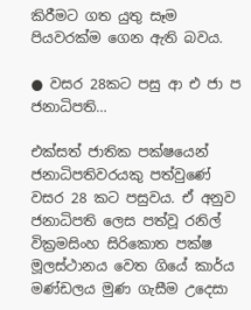කිරීමට ගත යුතු සෑම පියවරක්ම ගෙන ඇති බවය.

● වසර 28කට පසු ආ එ ජා ප ජනාධිපති…

එක්සත් ජාතික පක්ෂයෙන් ජනාධිපතිවරයකු පත්වුණේ වසර 28 කට පසුවය. ඒ අනුව ජනාධිපති ලෙස පත්වූ රනිල් වික්‍රමසිංහ සිරිකොත පක්ෂ මූලස්ථානය වෙත ගියේ කාර්ය මණ්ඩලය මුණ ගැසීම උදෙසා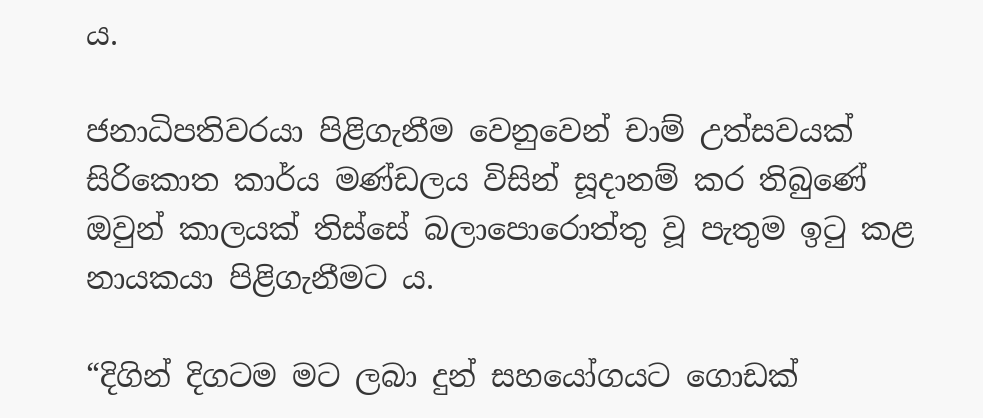ය.

ජනාධිපතිවරයා පිළිගැනීම වෙනුවෙන් චාම් උත්සවයක් සිරිකොත කාර්ය මණ්ඩලය විසින් සූදානම් කර තිබුණේ ඔවුන් කාලයක් තිස්සේ බලාපොරොත්තු වූ පැතුම ඉටු කළ නායකයා පිළිගැනීමට ය.

“දිගින් දිගටම මට ලබා දුන් සහයෝගයට ගොඩක්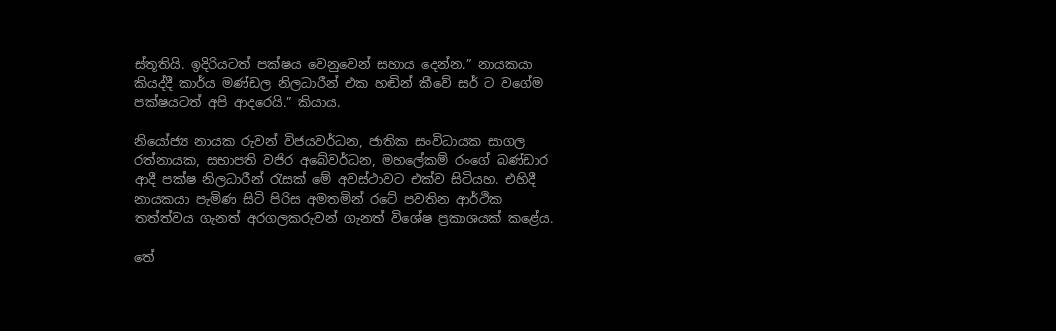ස්තූතියි. ඉදිරියටත් පක්ෂය වෙනුවෙන් සහාය දෙන්න.” නායකයා කියද්දී කාර්ය මණ්ඩල නිලධාරීන් එක හඬින් කීවේ සර් ට වගේම පක්ෂයටත් අපි ආදරෙයි.” කියාය.

නියෝජ්‍ය නායක රුවන් විජයවර්ධන, ජාතික සංවිධායක සාගල රත්නායක, සභාපති වජිර අබේවර්ධන, මහලේකම් රංගේ බණ්ඩාර ආදී පක්ෂ නිලධාරීන් රැසක් මේ අවස්ථාවට එක්ව සිටියහ. එහිදී නායකයා පැමිණ සිටි පිරිස අමතමින් රටේ පවතින ආර්ථික තත්ත්වය ගැනත් අරගලකරුවන් ගැනත් විශේෂ ප්‍රකාශයක් කළේය.

තේ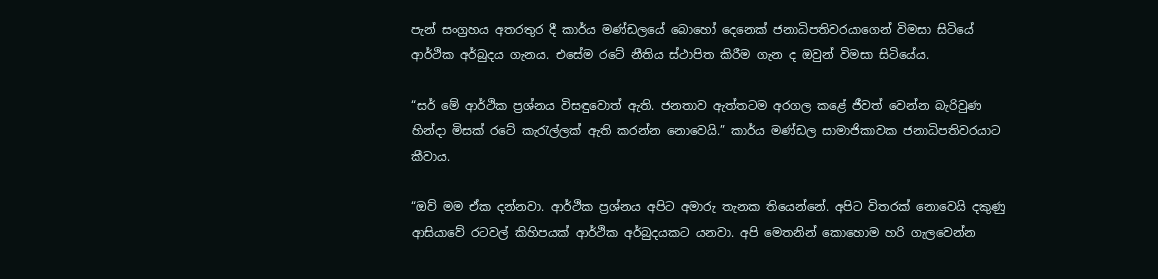පැන් සංග්‍රහය අතරතුර දී කාර්ය මණ්ඩලයේ බොහෝ දෙනෙක් ජනාධිපතිවරයාගෙන් විමසා සිටියේ ආර්ථික අර්බුදය ගැනය. එසේම රටේ නීතිය ස්ථාපිත කිරීම ගැන ද ඔවුන් විමසා සිටියේය.

“සර් මේ ආර්ථික ප්‍රශ්නය විසඳුවොත් ඇති. ජනතාව ඇත්තටම අරගල කළේ ජීවත් වෙන්න බැරිවුණ හින්දා මිසක් රටේ කැරැල්ලක් ඇති කරන්න නොවෙයි.” කාර්ය මණ්ඩල සාමාජිකාවක ජනාධිපතිවරයාට කීවාය.

“ඔව් මම ඒක දන්නවා. ආර්ථික ප්‍රශ්නය අපිට අමාරු තැනක තියෙන්නේ. අපිට විතරක් නොවෙයි දකුණු ආසියාවේ රටවල් කිහිපයක් ආර්ථික අර්බුදයකට යනවා. අපි මෙතනින් කොහොම හරි ගැලවෙන්න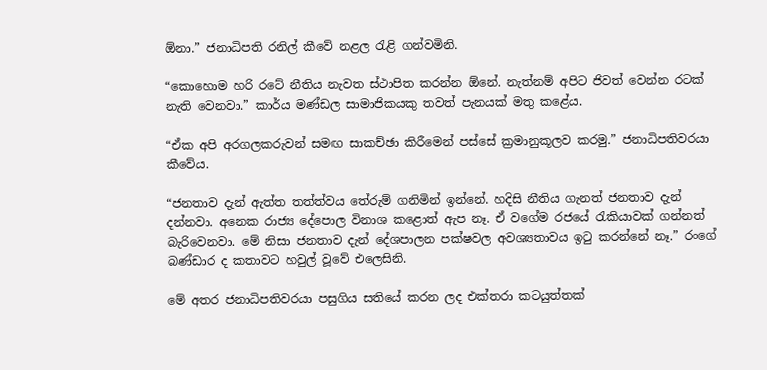ඕනා.” ජනාධිපති රනිල් කීවේ නළල රැළි ගන්වමිනි.

“කොහොම හරි රටේ නීතිය නැවත ස්ථාපිත කරන්න ඕනේ. නැත්නම් අපිට ජිවත් වෙන්න රටක් නැති වෙනවා.” කාර්ය මණ්ඩල සාමාජිකයකු තවත් පැනයක් මතු කළේය.

“ඒක අපි අරගලකරුවන් සමඟ සාකච්ඡා කිරීමෙන් පස්සේ ක්‍රමානුකූලව කරමු.” ජනාධිපතිවරයා කීවේය.

“ජනතාව දැන් ඇත්ත තත්ත්වය තේරුම් ගනිමින් ඉන්නේ. හදිසි නීතිය ගැනත් ජනතාව දැන් දන්නවා. අනෙක රාජ්‍ය දේපොල විනාශ කළොත් ඇප නෑ. ඒ වගේම රජයේ රැකියාවක් ගන්නත් බැරිවෙනවා. මේ නිසා ජනතාව දැන් දේශපාලන පක්ෂවල අවශ්‍යතාවය ඉටු කරන්නේ නෑ.” රංගේ බණ්ඩාර ද කතාවට හවුල් වූවේ එලෙසිනි.

මේ අතර ජනාධිපතිවරයා පසුගිය සතියේ කරන ලද එක්තරා කටයුත්තක්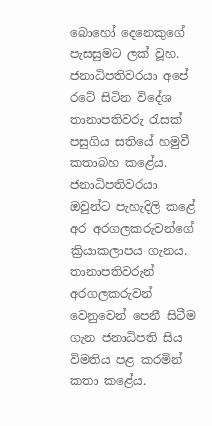බොහෝ දෙනෙකුගේ පැසසුමට ලක් වූහ. ජනාධිපතිවරයා අපේ රටේ සිටින විදේශ තානාපතිවරු රැසක් පසුගිය සතියේ හමුවී කතාබහ කළේය. ජනාධිපතිවරයා ඔවුන්ට පැහැදිලි කළේ අර අරගලකරුවන්ගේ ක්‍රියාකලාපය ගැනය. තානාපතිවරුන් අරගලකරුවන් වෙනුවෙන් පෙනී සිටීම ගැන ජනාධිපති සිය විමතිය පළ කරමින් කතා කළේය.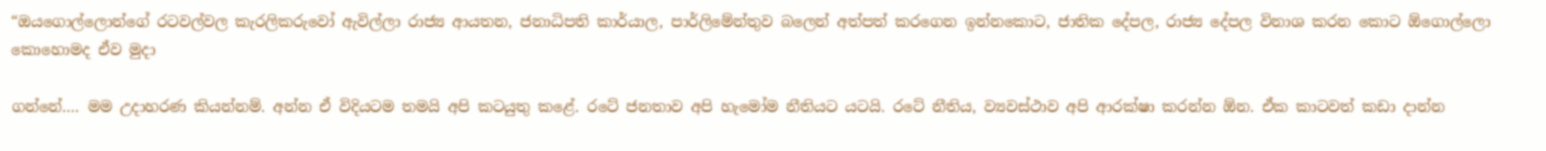“ඔයගොල්ලොන්ගේ රටවල්වල කැරලිකරුවෝ ඇවිල්ලා රාජ්‍ය ආයතන, ජනාධිපති කාර්යාල, පාර්ලිමේන්තුව බලෙන් අත්පත් කරගෙන ඉන්නකොට, ජාතික දේපල, රාජ්‍ය දේපල විනාශ කරන කොට ඕගොල්ලො කොහොමද ඒව මුදා

ගන්නේ…. මම උදාහරණ කියන්නම්. අන්න ඒ විදියටම තමයි අපි කටයුතු කළේ. රටේ ජනතාව අපි හැමෝම නීතියට යටයි. රටේ නීතිය, ව්‍යවස්ථාව අපි ආරක්ෂා කරන්න ඕන. ඒක කාටවත් කඩා දාන්න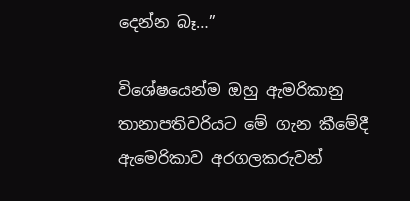දෙන්න බෑ…”

විශේෂයෙන්ම ඔහු ඇමරිකානු තානාපතිවරියට මේ ගැන කීමේදී ඇමෙරිකාව අරගලකරුවන්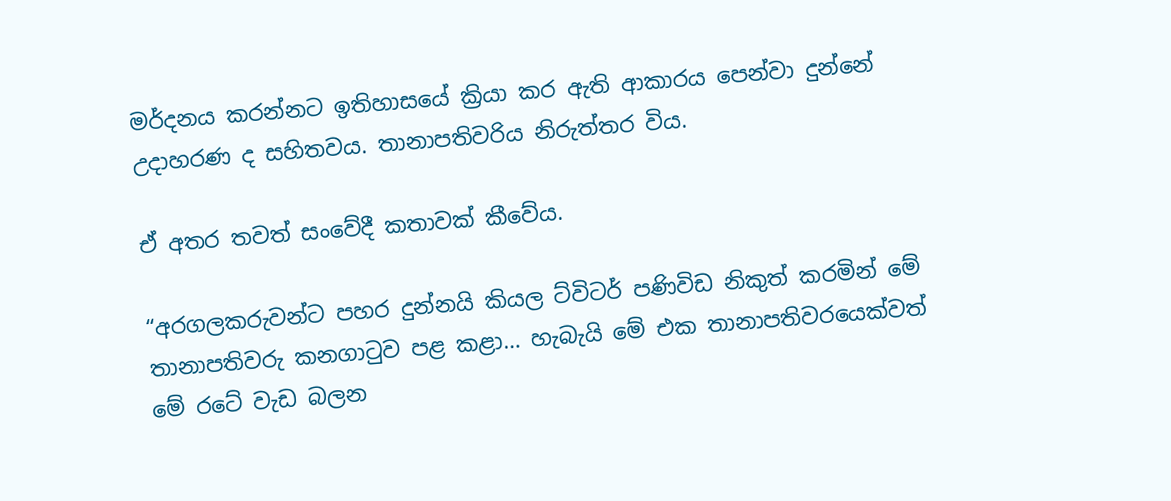මර්දනය කරන්නට ඉතිහාසයේ ක්‍රියා කර ඇති ආකාරය පෙන්වා දුන්නේ උදාහරණ ද සහිතවය. තානාපතිවරිය නිරුත්තර විය.

ඒ අතර තවත් සංවේදී කතාවක් කීවේය.

“අරගලකරුවන්ට පහර දුන්නයි කියල ට්විටර් පණිවිඩ නිකුත් කරමින් මේ තානාපතිවරු කනගාටුව පළ කළා… හැබැයි මේ එක තානාපතිවරයෙක්වත් මේ රටේ වැඩ බලන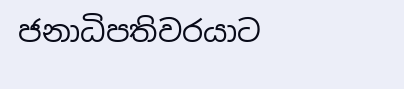ජනාධිපතිවරයාට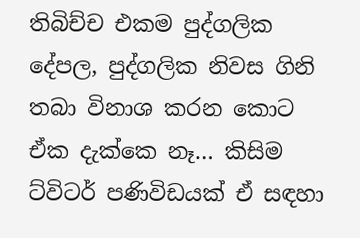තිබිච්ච එකම පුද්ගලික දේපල, පුද්ගලික නිවස ගිනි තබා විනාශ කරන කොට ඒක දැක්කෙ නෑ… කිසිම ට්විටර් පණිවිඩයක් ඒ සඳහා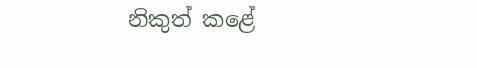නිකුත් කළේ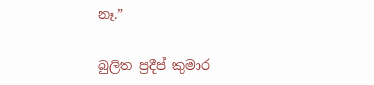නෑ.”

බුලිත ප්‍රදීප් කුමාර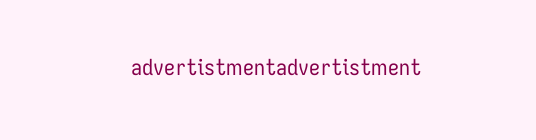advertistmentadvertistment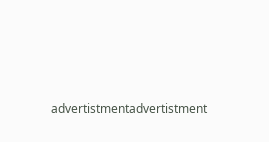advertistmentadvertistment